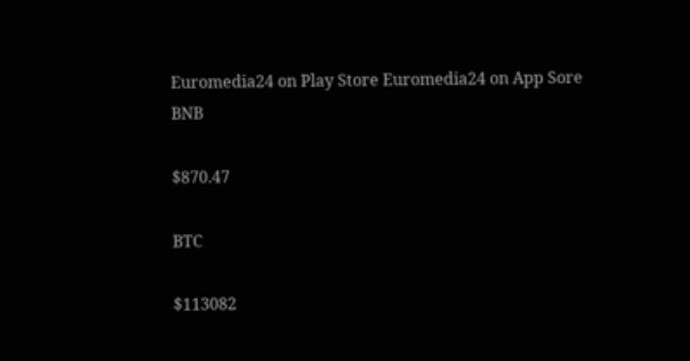Euromedia24 on Play Store Euromedia24 on App Sore
BNB

$870.47

BTC

$113082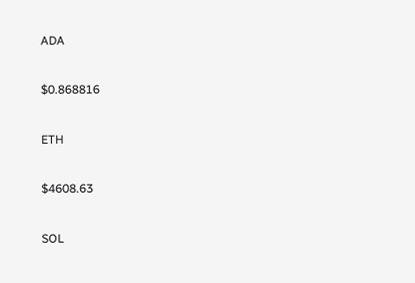ADA

$0.868816

ETH

$4608.63

SOL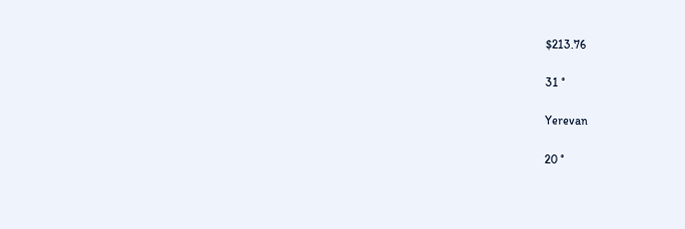$213.76

31 °

Yerevan

20 °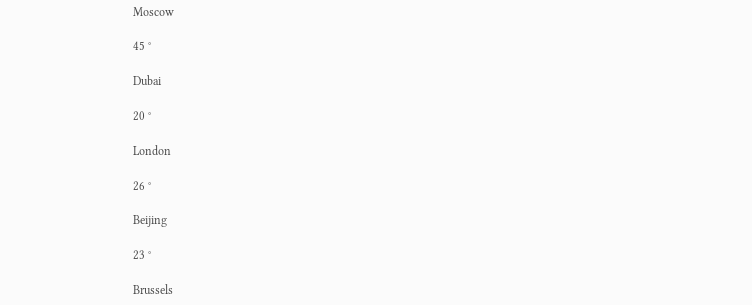Moscow

45 °

Dubai

20 °

London

26 °

Beijing

23 °

Brussels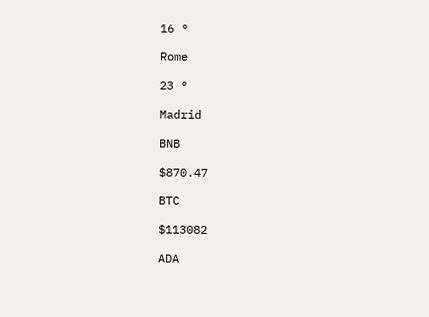16 °

Rome

23 °

Madrid

BNB

$870.47

BTC

$113082

ADA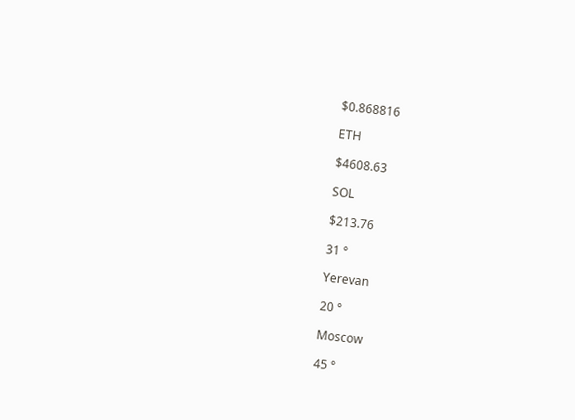$0.868816

ETH

$4608.63

SOL

$213.76

31 °

Yerevan

20 °

Moscow

45 °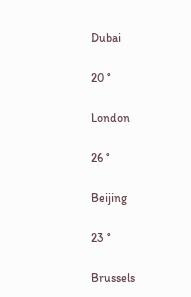Dubai

20 °

London

26 °

Beijing

23 °

Brussels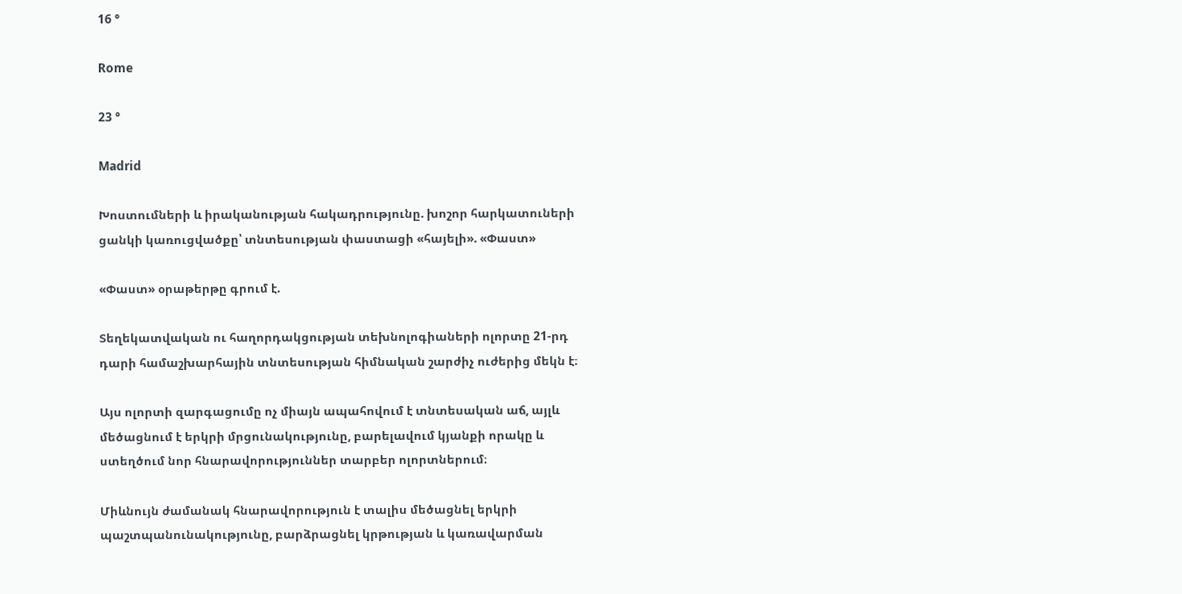16 °

Rome

23 °

Madrid

Խոստումների և իրականության հակադրությունը. խոշոր հարկատուների ցանկի կառուցվածքը՝ տնտեսության փաստացի «հայելի». «Փաստ»

«Փաստ» օրաթերթը գրում է.

Տեղեկատվական ու հաղորդակցության տեխնոլոգիաների ոլորտը 21-րդ դարի համաշխարհային տնտեսության հիմնական շարժիչ ուժերից մեկն է։

Այս ոլորտի զարգացումը ոչ միայն ապահովում է տնտեսական աճ, այլև մեծացնում է երկրի մրցունակությունը, բարելավում կյանքի որակը և ստեղծում նոր հնարավորություններ տարբեր ոլորտներում։

Միևնույն ժամանակ հնարավորություն է տալիս մեծացնել երկրի պաշտպանունակությունը, բարձրացնել կրթության և կառավարման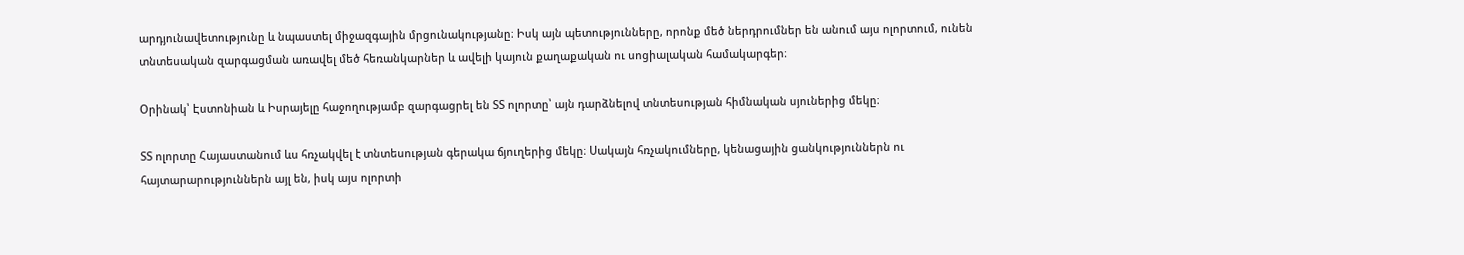արդյունավետությունը և նպաստել միջազգային մրցունակությանը։ Իսկ այն պետությունները, որոնք մեծ ներդրումներ են անում այս ոլորտում, ունեն տնտեսական զարգացման առավել մեծ հեռանկարներ և ավելի կայուն քաղաքական ու սոցիալական համակարգեր։

Օրինակ՝ Էստոնիան և Իսրայելը հաջողությամբ զարգացրել են ՏՏ ոլորտը՝ այն դարձնելով տնտեսության հիմնական սյուներից մեկը։

ՏՏ ոլորտը Հայաստանում ևս հռչակվել է տնտեսության գերակա ճյուղերից մեկը։ Սակայն հռչակումները, կենացային ցանկություններն ու հայտարարություններն այլ են, իսկ այս ոլորտի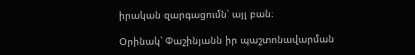իրական զարգացումն՝ այլ բան։

Օրինակ՝ Փաշինյանն իր պաշտոնավարման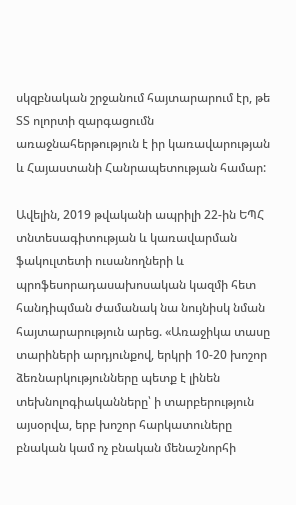սկզբնական շրջանում հայտարարում էր, թե ՏՏ ոլորտի զարգացումն առաջնահերթություն է իր կառավարության և Հայաստանի Հանրապետության համար:

Ավելին, 2019 թվականի ապրիլի 22-ին ԵՊՀ տնտեսագիտության և կառավարման ֆակուլտետի ուսանողների և պրոֆեսորադասախոսական կազմի հետ հանդիպման ժամանակ նա նույնիսկ նման հայտարարություն արեց. «Առաջիկա տասը տարիների արդյունքով, երկրի 10-20 խոշոր ձեռնարկությունները պետք է լինեն տեխնոլոգիականները՝ ի տարբերություն այսօրվա, երբ խոշոր հարկատուները բնական կամ ոչ բնական մենաշնորհի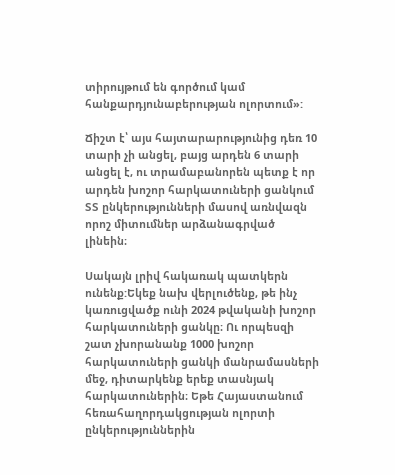տիրույթում են գործում կամ հանքարդյունաբերության ոլորտում»:

Ճիշտ է՝ այս հայտարարությունից դեռ 10 տարի չի անցել, բայց արդեն 6 տարի անցել է, ու տրամաբանորեն պետք է որ արդեն խոշոր հարկատուների ցանկում ՏՏ ընկերությունների մասով առնվազն որոշ միտումներ արձանագրված լինեին։

Սակայն լրիվ հակառակ պատկերն ունենք:Եկեք նախ վերլուծենք, թե ինչ կառուցվածք ունի 2024 թվականի խոշոր հարկատուների ցանկը։ Ու որպեսզի շատ չխորանանք 1000 խոշոր հարկատուների ցանկի մանրամասների մեջ, դիտարկենք երեք տասնյակ հարկատուներին։ Եթե Հայաստանում հեռահաղորդակցության ոլորտի ընկերություններին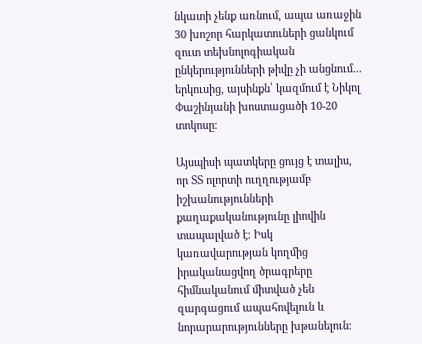նկատի չենք առնում, ապա առաջին 30 խոշոր հարկատուների ցանկում զուտ տեխնոլոգիական ընկերությունների թիվը չի անցնում... երկուսից, այսինքն՝ կազմում է Նիկոլ Փաշինյանի խոստացածի 10-20 տոկոսը։

Այսպիսի պատկերը ցույց է տալիս, որ ՏՏ ոլորտի ուղղությամբ իշխանությունների քաղաքականությունը լիովին տապալված է։ Իսկ կառավարության կողմից իրականացվող ծրագրերը հիմնականում միտված չեն զարգացում ապահովելուն և նորարարությունները խթանելուն։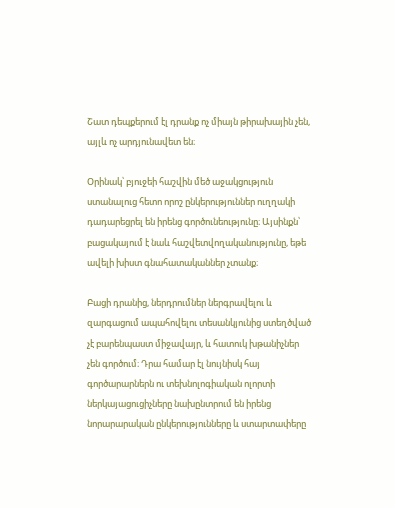Շատ դեպքերում էլ դրանք ոչ միայն թիրախային չեն, այլև ոչ արդյունավետ են։

Օրինակ՝ բյուջեի հաշվին մեծ աջակցություն ստանալուց հետո որոշ ընկերություններ ուղղակի դադարեցրել են իրենց գործունեությունը։ Այսինքն՝ բացակայում է նաև հաշվետվողականությունը, եթե ավելի խիստ գնահատականներ չտանք։

Բացի դրանից, ներդրումներ ներգրավելու և զարգացում ապահովելու տեսանկյունից ստեղծված չէ բարենպաստ միջավայր, և հատուկ խթանիչներ չեն գործում։ Դրա համար էլ նույնիսկ հայ գործարարներն ու տեխնոլոգիական ոլորտի ներկայացուցիչները նախընտրում են իրենց նորարարական ընկերությունները և ստարտափերը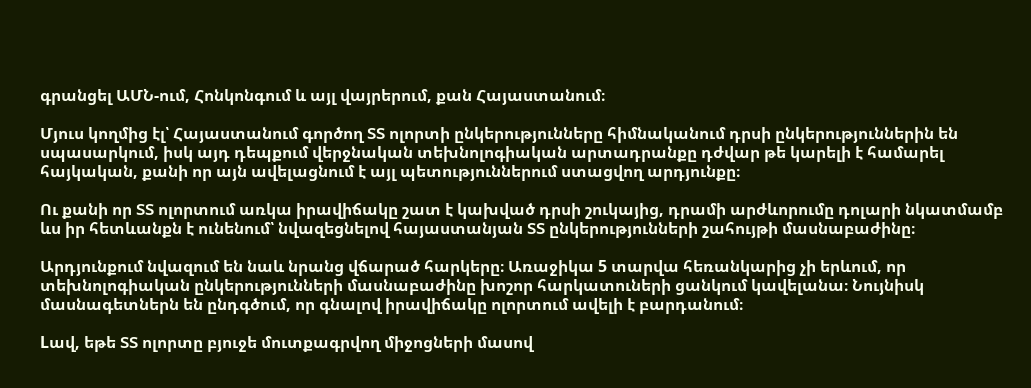գրանցել ԱՄՆ-ում, Հոնկոնգում և այլ վայրերում, քան Հայաստանում։

Մյուս կողմից էլ՝ Հայաստանում գործող ՏՏ ոլորտի ընկերությունները հիմնականում դրսի ընկերություններին են սպասարկում, իսկ այդ դեպքում վերջնական տեխնոլոգիական արտադրանքը դժվար թե կարելի է համարել հայկական, քանի որ այն ավելացնում է այլ պետություններում ստացվող արդյունքը։

Ու քանի որ ՏՏ ոլորտում առկա իրավիճակը շատ է կախված դրսի շուկայից, դրամի արժևորումը դոլարի նկատմամբ ևս իր հետևանքն է ունենում՝ նվազեցնելով հայաստանյան ՏՏ ընկերությունների շահույթի մասնաբաժինը։

Արդյունքում նվազում են նաև նրանց վճարած հարկերը։ Առաջիկա 5 տարվա հեռանկարից չի երևում, որ տեխնոլոգիական ընկերությունների մասնաբաժինը խոշոր հարկատուների ցանկում կավելանա։ Նույնիսկ մասնագետներն են ընդգծում, որ գնալով իրավիճակը ոլորտում ավելի է բարդանում։

Lավ, եթե ՏՏ ոլորտը բյուջե մուտքագրվող միջոցների մասով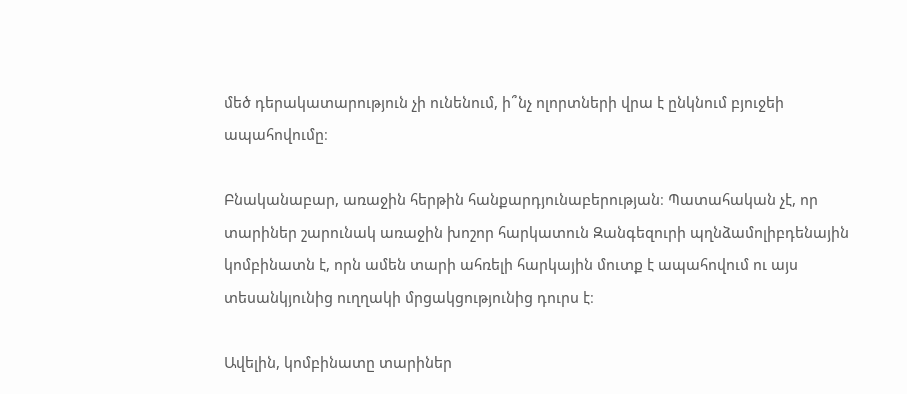մեծ դերակատարություն չի ունենում, ի՞նչ ոլորտների վրա է ընկնում բյուջեի ապահովումը։

Բնականաբար, առաջին հերթին հանքարդյունաբերության։ Պատահական չէ, որ տարիներ շարունակ առաջին խոշոր հարկատուն Զանգեզուրի պղնձամոլիբդենային կոմբինատն է, որն ամեն տարի ահռելի հարկային մուտք է ապահովում ու այս տեսանկյունից ուղղակի մրցակցությունից դուրս է։

Ավելին, կոմբինատը տարիներ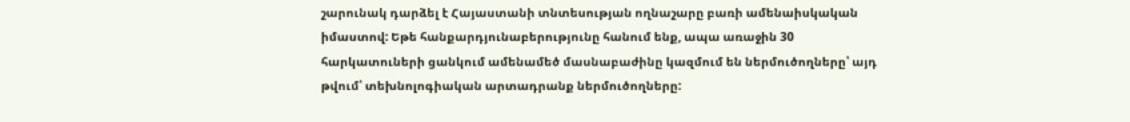շարունակ դարձել է Հայաստանի տնտեսության ողնաշարը բառի ամենաիսկական իմաստով: Եթե հանքարդյունաբերությունը հանում ենք, ապա առաջին 30 հարկատուների ցանկում ամենամեծ մասնաբաժինը կազմում են ներմուծողները՝ այդ թվում՝ տեխնոլոգիական արտադրանք ներմուծողները: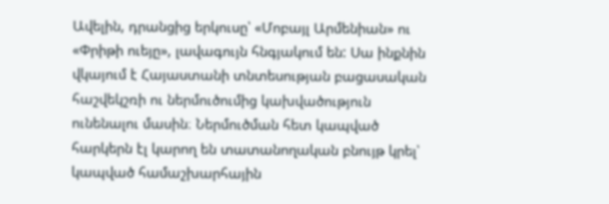Ավելին, դրանցից երկուսը՝ «Մոբայլ Արմենիան» ու «Փրիթի ուեյը», լավագույն հնգյակում են: Սա ինքնին վկայում է Հայաստանի տնտեսության բացասական հաշվեկշռի ու ներմուծումից կախվածություն ունենալու մասին։ Ներմուծման հետ կապված հարկերն էլ կարող են տատանողական բնույթ կրել՝ կապված համաշխարհային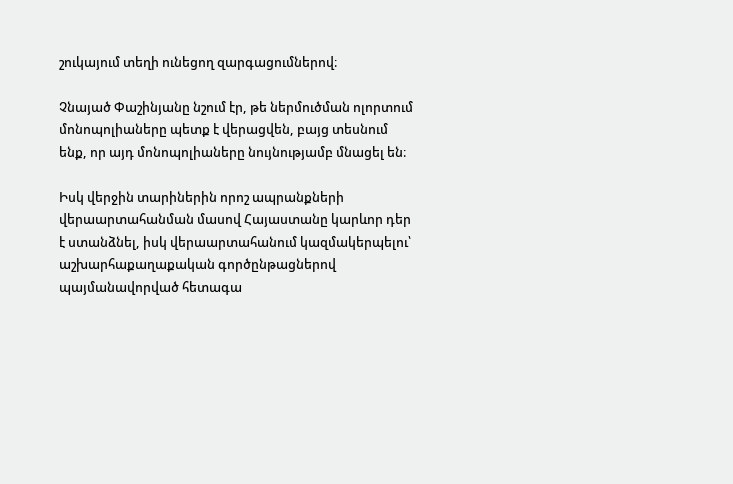շուկայում տեղի ունեցող զարգացումներով։

Չնայած Փաշինյանը նշում էր, թե ներմուծման ոլորտում մոնոպոլիաները պետք է վերացվեն, բայց տեսնում ենք, որ այդ մոնոպոլիաները նույնությամբ մնացել են։

Իսկ վերջին տարիներին որոշ ապրանքների վերաարտահանման մասով Հայաստանը կարևոր դեր է ստանձնել, իսկ վերաարտահանում կազմակերպելու՝ աշխարհաքաղաքական գործընթացներով պայմանավորված հետագա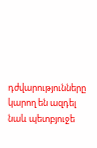դժվարությունները կարող են ազդել նաև պետբյուջե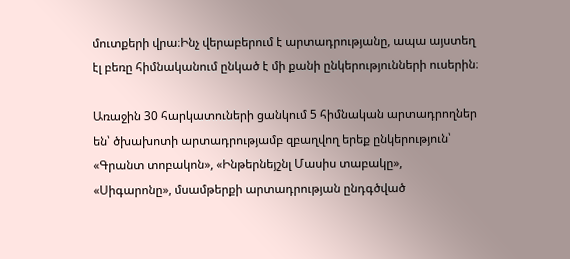մուտքերի վրա։Ինչ վերաբերում է արտադրությանը, ապա այստեղ էլ բեռը հիմնականում ընկած է մի քանի ընկերությունների ուսերին։

Առաջին 30 հարկատուների ցանկում 5 հիմնական արտադրողներ են՝ ծխախոտի արտադրությամբ զբաղվող երեք ընկերություն՝ «Գրանտ տոբակոն», «Ինթերնեյշնլ Մասիս տաբակը», «Սիգարոնը», մսամթերքի արտադրության ընդգծված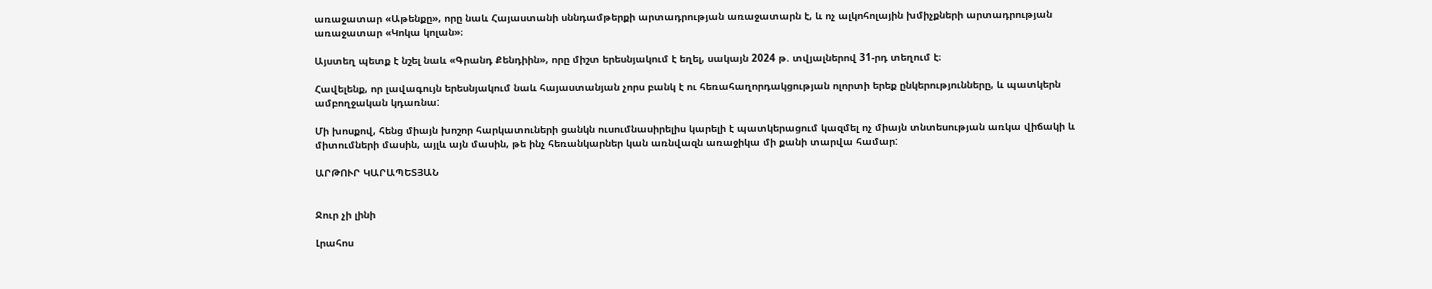առաջատար «Աթենքը», որը նաև Հայաստանի սննդամթերքի արտադրության առաջատարն է, և ոչ ալկոհոլային խմիչքների արտադրության առաջատար «Կոկա կոլան»։

Այստեղ պետք է նշել նաև «Գրանդ Քենդիին», որը միշտ երեսնյակում է եղել, սակայն 2024 թ. տվյալներով 31-րդ տեղում է։

Հավելենք, որ լավագույն երեսնյակում նաև հայաստանյան չորս բանկ է ու հեռահաղորդակցության ոլորտի երեք ընկերությունները, և պատկերն ամբողջական կդառնա:

Մի խոսքով, հենց միայն խոշոր հարկատուների ցանկն ուսումնասիրելիս կարելի է պատկերացում կազմել ոչ միայն տնտեսության առկա վիճակի և միտումների մասին, այլև այն մասին, թե ինչ հեռանկարներ կան առնվազն առաջիկա մի քանի տարվա համար:

ԱՐԹՈՒՐ ԿԱՐԱՊԵՏՅԱՆ


Ջուր չի լինի

Լրահոս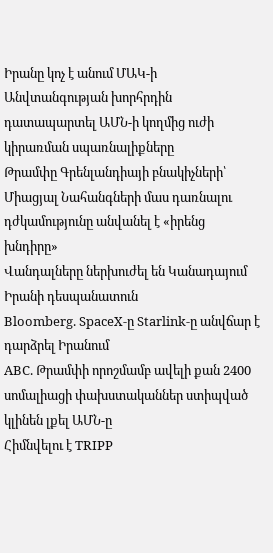Իրանը կոչ է անում ՄԱԿ-ի Անվտանգության խորհրդին դատապարտել ԱՄՆ-ի կողմից ուժի կիրառման սպառնալիքները
Թրամփը Գրենլանդիայի բնակիչների՝ Միացյալ Նահանգների մաս դառնալու դժկամությունը անվանել է «իրենց խնդիրը»
Վանդալները ներխուժել են Կանադայում Իրանի դեսպանատուն
Bloomberg. SpaceX-ը Starlink-ը անվճար է դարձրել Իրանում
ABC. Թրամփի որոշմամբ ավելի քան 2400 սոմալիացի փախստականներ ստիպված կլինեն լքել ԱՄՆ-ը
Հիմնվելու է TRIPP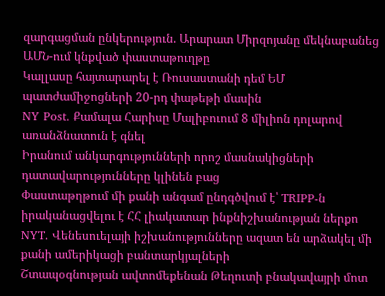զարգացման ընկերություն. Արարատ Միրզոյանը մեկնաբանեց ԱՄՆ-ում կնքված փաստաթուղթը
Կալլասը հայտարարել է Ռուսաստանի դեմ ԵՄ պատժամիջոցների 20-րդ փաթեթի մասին
NY Post. Քամալա Հարիսը Մալիբուում 8 միլիոն դոլարով առանձնատուն է գնել
Իրանում անկարգությունների որոշ մասնակիցների դատավարությունները կլինեն բաց
Փաստաթղթում մի քանի անգամ ընդգծվում է՝ TRIPP-ն իրականացվելու է ՀՀ լիակատար ինքնիշխանության ներքո
NYT. Վենեսուելայի իշխանությունները ազատ են արձակել մի քանի ամերիկացի բանտարկյալների
Շտապօգնության ավտոմեքենան Թեղուտի բնակավայրի մոտ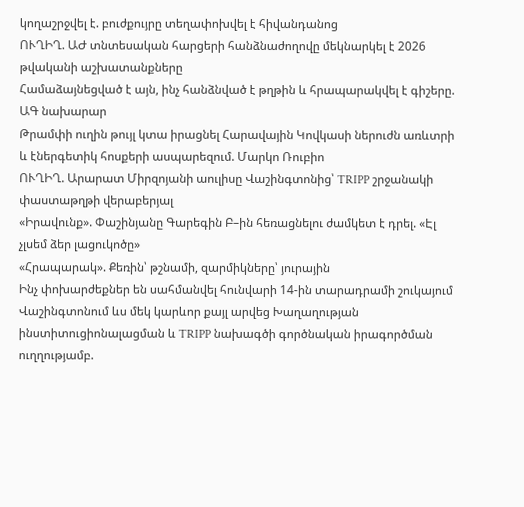կողաշրջվել է. բուժքույրը տեղափոխվել է հիվանդանոց
ՈՒՂԻՂ. ԱԺ տնտեսական հարցերի հանձնաժողովը մեկնարկել է 2026 թվականի աշխատանքները
Համաձայնեցված է այն, ինչ հանձնված է թղթին և հրապարակվել է գիշերը. ԱԳ նախարար
Թրամփի ուղին թույլ կտա իրացնել Հարավային Կովկասի ներուժն առևտրի և էներգետիկ հոսքերի ասպարեզում. Մարկո Ռուբիո
ՈՒՂԻՂ. Արարատ Միրզոյանի աուլիսը Վաշինգտոնից՝ TRIPP շրջանակի փաստաթղթի վերաբերյալ
«Իրավունք». Փաշինյանը Գարեգին Բ–ին հեռացնելու ժամկետ է դրել. «Էլ չլսեմ ձեր լացուկոծը»
«Հրապարակ». Քեռին՝ թշնամի, զարմիկները՝ յուրային
Ինչ փոխարժեքներ են սահմանվել հունվարի 14-ին տարադրամի շուկայում
Վաշինգտոնում ևս մեկ կարևոր քայլ արվեց Խաղաղության ինստիտուցիոնալացման և TRIPP նախագծի գործնական իրագործման ուղղությամբ.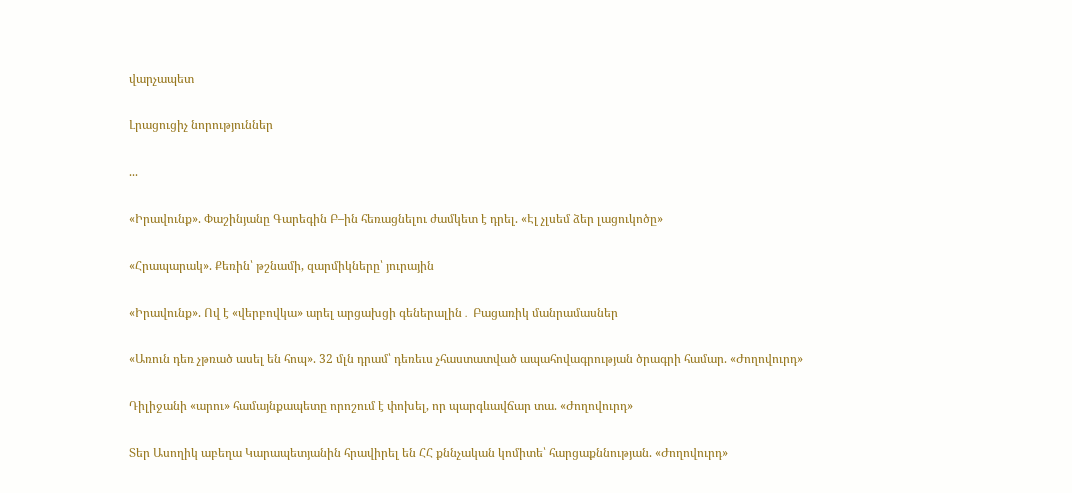վարչապետ

Լրացուցիչ նորություններ

...

«Իրավունք». Փաշինյանը Գարեգին Բ–ին հեռացնելու ժամկետ է դրել. «Էլ չլսեմ ձեր լացուկոծը»

«Հրապարակ». Քեռին՝ թշնամի, զարմիկները՝ յուրային

«Իրավունք». Ով է «վերբովկա» արել արցախցի գեներալին․ Բացառիկ մանրամասներ

«Առուն դեռ չթռած ասել են հոպ». 32 մլն դրամ՝ դեռեւս չհաստատված ապահովագրության ծրագրի համար. «Ժողովուրդ»

Դիլիջանի «արու» համայնքապետը որոշում է փոխել, որ պարգևավճար տա. «Ժողովուրդ»

Տեր Ասողիկ աբեղա Կարապետյանին հրավիրել են ՀՀ քննչական կոմիտե՝ հարցաքննության. «Ժողովուրդ»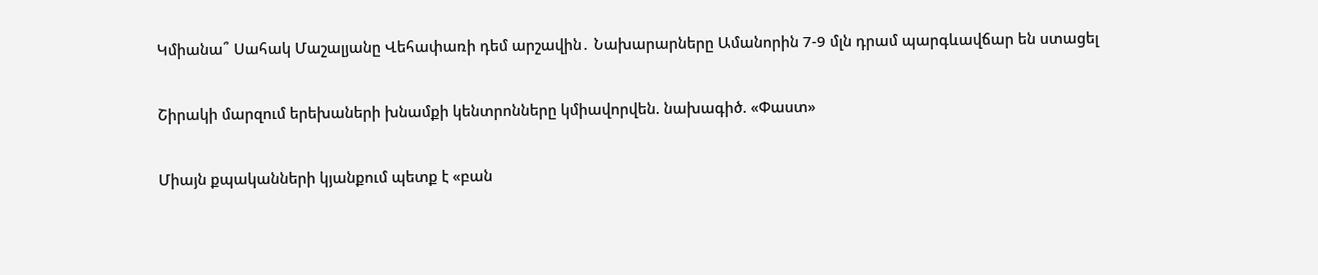Կմիանա՞ Սահակ Մաշալյանը Վեհափառի դեմ արշավին․ Նախարարները Ամանորին 7-9 մլն դրամ պարգևավճար են ստացել

Շիրակի մարզում երեխաների խնամքի կենտրոնները կմիավորվեն. նախագիծ. «Փաստ»

Միայն քպականների կյանքում պետք է «բան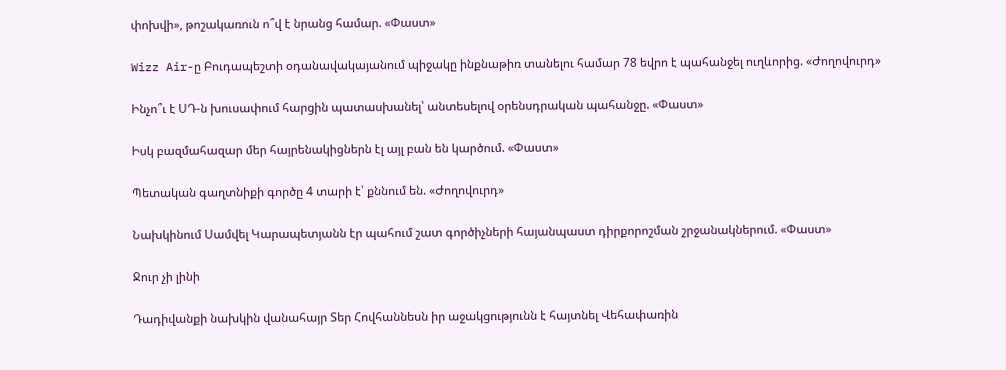փոխվի», թոշակառուն ո՞վ է նրանց համար. «Փաստ»

Wizz Air-ը Բուդապեշտի օդանավակայանում պիջակը ինքնաթիռ տանելու համար 78 եվրո է պահանջել ուղևորից. «Ժողովուրդ»

Ինչո՞ւ է ՍԴ-ն խուսափում հարցին պատասխանել՝ անտեսելով օրենսդրական պահանջը. «Փաստ»

Իսկ բազմահազար մեր հայրենակիցներն էլ այլ բան են կարծում. «Փաստ»

Պետական գաղտնիքի գործը 4 տարի է՝ քննում են. «Ժողովուրդ»

Նախկինում Սամվել Կարապետյանն էր պահում շատ գործիչների հայանպաստ դիրքորոշման շրջանակներում. «Փաստ»

Ջուր չի լինի

Դադիվանքի նախկին վանահայր Տեր Հովհաննեսն իր աջակցությունն է հայտնել Վեհափառին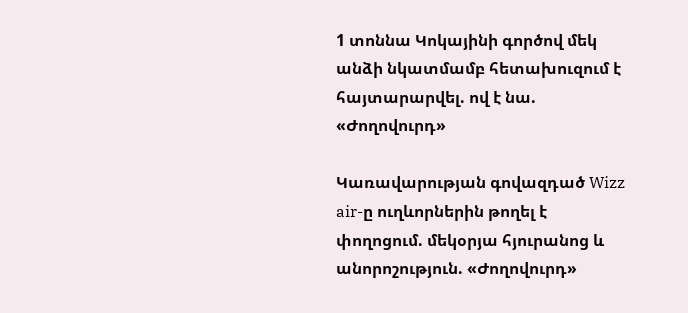1 տոննա Կոկայինի գործով մեկ անձի նկատմամբ հետախուզում է հայտարարվել. ով է նա. «Ժողովուրդ»

Կառավարության գովազդած Wizz air-ը ուղևորներին թողել է փողոցում. մեկօրյա հյուրանոց և անորոշություն. «Ժողովուրդ»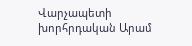Վարչապետի խորհրդական Արամ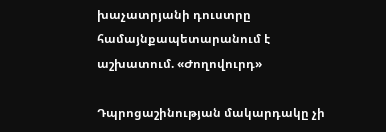խաչատրյանի դուստրը համայնքապետարանում է աշխատում. «Ժողովուրդ»

Դպրոցաշինության մակարդակը չի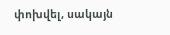փոխվել, սակայն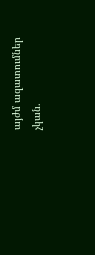այժմ ազատումներ չկան.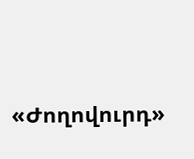«Ժողովուրդ»